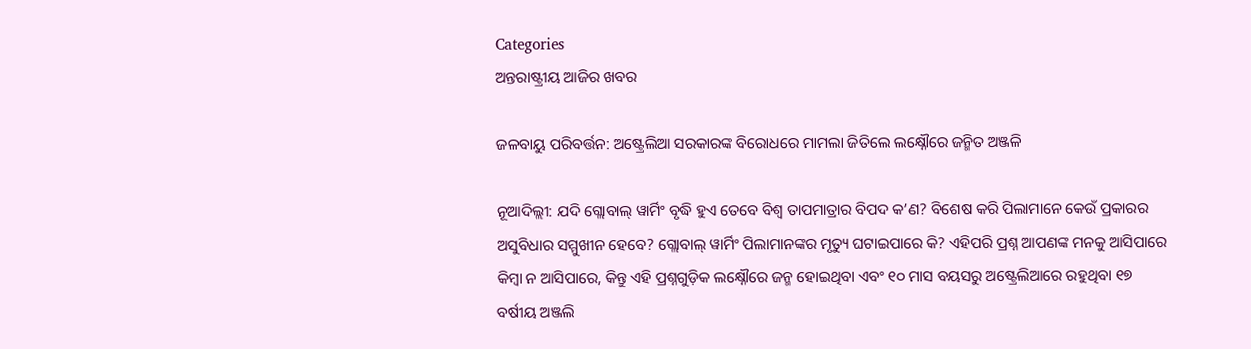Categories
ଅନ୍ତରାଷ୍ଟ୍ରୀୟ ଆଜିର ଖବର

ଜଳବାୟୁ ପରିବର୍ତ୍ତନ: ଅଷ୍ଟ୍ରେଲିଆ ସରକାରଙ୍କ ବିରୋଧରେ ମାମଲା ଜିତିଲେ ଲକ୍ଷ୍ନୌରେ ଜନ୍ମିତ ଅଞ୍ଜଳି

ନୂଆଦିଲ୍ଲୀ: ଯଦି ଗ୍ଲୋବାଲ୍ ୱାର୍ମିଂ ବୃଦ୍ଧି ହୁଏ ତେବେ ବିଶ୍ୱ ତାପମାତ୍ରାର ବିପଦ କ’ଣ? ବିଶେଷ କରି ପିଲାମାନେ କେଉଁ ପ୍ରକାରର ଅସୁବିଧାର ସମ୍ମୁଖୀନ ହେବେ? ଗ୍ଲୋବାଲ୍ ୱାର୍ମିଂ ପିଲାମାନଙ୍କର ମୃତ୍ୟୁ ଘଟାଇପାରେ କି? ଏହିପରି ପ୍ରଶ୍ନ ଆପଣଙ୍କ ମନକୁ ଆସିପାରେ କିମ୍ବା ନ ଆସିପାରେ, କିନ୍ତୁ ଏହି ପ୍ରଶ୍ନଗୁଡ଼ିକ ଲକ୍ଷ୍ନୌରେ ଜନ୍ମ ହୋଇଥିବା ଏବଂ ୧୦ ମାସ ବୟସରୁ ଅଷ୍ଟ୍ରେଲିଆରେ ରହୁଥିବା ୧୭ ବର୍ଷୀୟ ଅଞ୍ଜଲି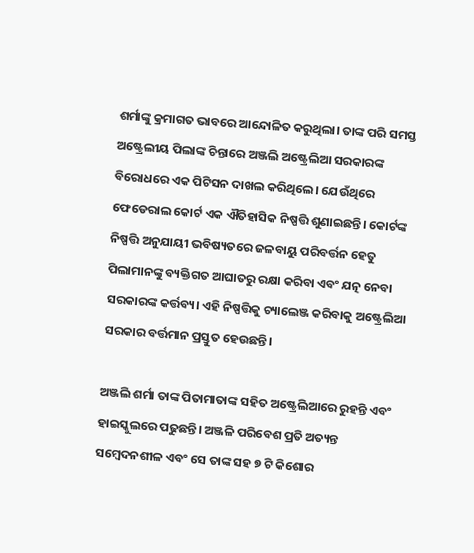ଶର୍ମାଙ୍କୁ କ୍ରମାଗତ ଭାବରେ ଆନ୍ଦୋଳିତ କରୁଥିଲା। ତାଙ୍କ ପରି ସମସ୍ତ ଅଷ୍ଟ୍ରେଲୀୟ ପିଲାଙ୍କ ଚିନ୍ତାରେ ଅଞ୍ଜଲି ଅଷ୍ଟ୍ରେଲିଆ ସରକାରଙ୍କ ବିରୋଧରେ ଏକ ପିଟିସନ ଦାଖଲ କରିଥିଲେ। ଯେଉଁଥିରେ ଫେଡେରାଲ କୋର୍ଟ ଏକ ଐତିହାସିକ ନିଷ୍ପତ୍ତି ଶୁଣାଇଛନ୍ତି। କୋର୍ଟଙ୍କ ନିଷ୍ପତ୍ତି ଅନୁଯାୟୀ ଭବିଷ୍ୟତରେ ଜଳବାୟୁ ପରିବର୍ତ୍ତନ ହେତୁ ପିଲାମାନଙ୍କୁ ବ୍ୟକ୍ତିଗତ ଆଘାତରୁ ରକ୍ଷା କରିବା ଏବଂ ଯତ୍ନ ନେବା ସରକାରଙ୍କ କର୍ତ୍ତବ୍ୟ। ଏହି ନିଷ୍ପତ୍ତିକୁ ଚ୍ୟାଲେଞ୍ଜ କରିବାକୁ ଅଷ୍ଟ୍ରେଲିଆ ସରକାର ବର୍ତ୍ତମାନ ପ୍ରସ୍ତୁତ ହେଉଛନ୍ତି।

ଅଞ୍ଜଲି ଶର୍ମା ତାଙ୍କ ପିତାମାତାଙ୍କ ସହିତ ଅଷ୍ଟ୍ରେଲିଆରେ ରୁହନ୍ତି ଏବଂ ହାଇସ୍କୁଲରେ ପଢୁଛନ୍ତି। ଅଞ୍ଜଳି ପରିବେଶ ପ୍ରତି ଅତ୍ୟନ୍ତ ସମ୍ବେଦନଶୀଳ ଏବଂ ସେ ତାଙ୍କ ସହ ୭ ଟି କିଶୋର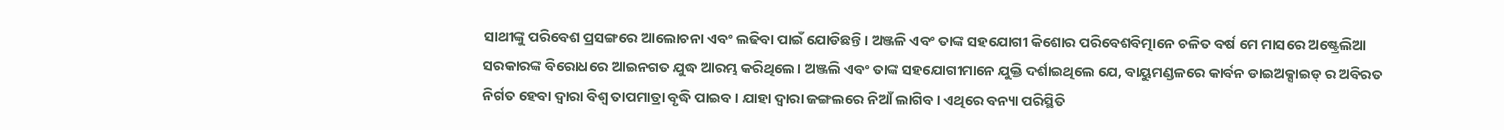ସାଥୀଙ୍କୁ ପରିବେଶ ପ୍ରସଙ୍ଗରେ ଆଲୋଚନା ଏବଂ ଲଢିବା ପାଇଁ ଯୋଡିଛନ୍ତି। ଅଞ୍ଜଳି ଏବଂ ତାଙ୍କ ସହଯୋଗୀ କିଶୋର ପରିବେଶବିତ୍ମାନେ ଚଳିତ ବର୍ଷ ମେ ମାସରେ ଅଷ୍ଟ୍ରେଲିଆ ସରକାରଙ୍କ ବିରୋଧରେ ଆଇନଗତ ଯୁଦ୍ଧ ଆରମ୍ଭ କରିଥିଲେ। ଅଞ୍ଜଲି ଏବଂ ତାଙ୍କ ସହଯୋଗୀମାନେ ଯୁକ୍ତି ଦର୍ଶାଇଥିଲେ ଯେ, ବାୟୁମଣ୍ଡଳରେ କାର୍ବନ ଡାଇଅକ୍ସାଇଡ୍ ର ଅବିରତ ନିର୍ଗତ ହେବା ଦ୍ୱାରା ବିଶ୍ୱ ତାପମାତ୍ରା ବୃଦ୍ଧି ପାଇବ। ଯାହା ଦ୍ଵାରା ଜଙ୍ଗଲରେ ନିଆଁ ଲାଗିବ। ଏଥିରେ ବନ୍ୟା ପରିସ୍ଥିତି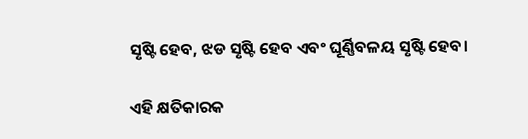ସୃଷ୍ଟି ହେବ, ଝଡ ସୃଷ୍ଟି ହେବ ଏବଂ ଘୂର୍ଣ୍ଣିବଳୟ ସୃଷ୍ଟି ହେବ।

ଏହି କ୍ଷତିକାରକ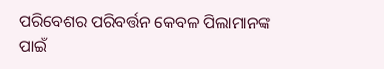ପରିବେଶର ପରିବର୍ତ୍ତନ କେବଳ ପିଲାମାନଙ୍କ ପାଇଁ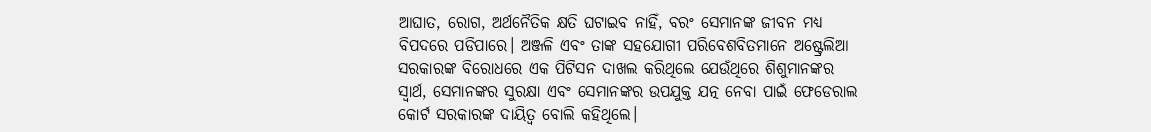ଆଘାତ, ରୋଗ, ଅର୍ଥନୈତିକ କ୍ଷତି ଘଟାଇବ ନାହିଁ, ବରଂ ସେମାନଙ୍କ ଜୀବନ ମଧ୍ୟ ବିପଦରେ ପଡିପାରେ। ଅଞ୍ଜଳି ଏବଂ ତାଙ୍କ ସହଯୋଗୀ ପରିବେଶବିତମାନେ ଅଷ୍ଟ୍ରେଲିଆ ସରକାରଙ୍କ ବିରୋଧରେ ଏକ ପିଟିସନ ଦାଖଲ କରିଥିଲେ ଯେଉଁଥିରେ ଶିଶୁମାନଙ୍କର ସ୍ୱାର୍ଥ, ସେମାନଙ୍କର ସୁରକ୍ଷା ଏବଂ ସେମାନଙ୍କର ଉପଯୁକ୍ତ ଯତ୍ନ ନେବା ପାଇଁ ଫେଡେରାଲ କୋର୍ଟ ସରକାରଙ୍କ ଦାୟିତ୍ଵ ବୋଲି କହିଥିଲେ।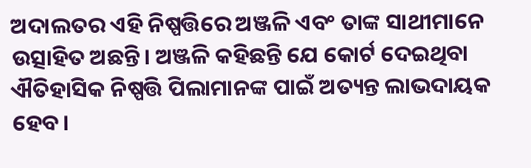ଅଦାଲତର ଏହି ନିଷ୍ପତ୍ତିରେ ଅଞ୍ଜଳି ଏବଂ ତାଙ୍କ ସାଥୀମାନେ ଉତ୍ସାହିତ ଅଛନ୍ତି। ଅଞ୍ଜଳି କହିଛନ୍ତି ଯେ କୋର୍ଟ ଦେଇଥିବା ଐତିହାସିକ ନିଷ୍ପତ୍ତି ପିଲାମାନଙ୍କ ପାଇଁ ଅତ୍ୟନ୍ତ ଲାଭଦାୟକ ହେବ।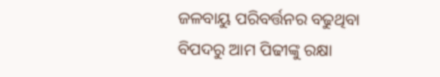ଜଳବାୟୁ ପରିବର୍ତ୍ତନର ବଢୁଥିବା ବିପଦରୁ ଆମ ପିଢୀଙ୍କୁ ରକ୍ଷା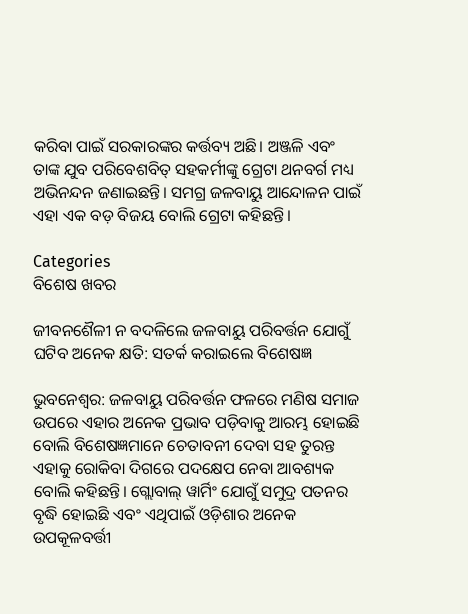କରିବା ପାଇଁ ସରକାରଙ୍କର କର୍ତ୍ତବ୍ୟ ଅଛି। ଅଞ୍ଜଳି ଏବଂ ତାଙ୍କ ଯୁବ ପରିବେଶବିତ୍ ସହକର୍ମୀଙ୍କୁ ଗ୍ରେଟା ଥନବର୍ଗ ମଧ୍ୟ ଅଭିନନ୍ଦନ ଜଣାଇଛନ୍ତି। ସମଗ୍ର ଜଳବାୟୁ ଆନ୍ଦୋଳନ ପାଇଁ ଏହା ଏକ ବଡ଼ ବିଜୟ ବୋଲି ଗ୍ରେଟା କହିଛନ୍ତି।

Categories
ବିଶେଷ ଖବର

ଜୀବନଶୈଳୀ ନ ବଦଳିଲେ ଜଳବାୟୁ ପରିବର୍ତ୍ତନ ଯୋଗୁଁ ଘଟିବ ଅନେକ କ୍ଷତି: ସତର୍କ କରାଇଲେ ବିଶେଷଜ୍ଞ

ଭୁବନେଶ୍ୱର: ଜଳବାୟୁ ପରିବର୍ତ୍ତନ ଫଳରେ ମଣିଷ ସମାଜ ଉପରେ ଏହାର ଅନେକ ପ୍ରଭାବ ପଡ଼ିବାକୁ ଆରମ୍ଭ ହୋଇଛି ବୋଲି ବିଶେଷଜ୍ଞମାନେ ଚେତାବନୀ ଦେବା ସହ ତୁରନ୍ତ ଏହାକୁ ରୋକିବା ଦିଗରେ ପଦକ୍ଷେପ ନେବା ଆବଶ୍ୟକ ବୋଲି କହିଛନ୍ତି। ଗ୍ଲୋବାଲ୍ ୱାର୍ମିଂ ଯୋଗୁଁ ସମୁଦ୍ର ପତନର ବୃଦ୍ଧି ହୋଇଛି ଏବଂ ଏଥିପାଇଁ ଓଡ଼ିଶାର ଅନେକ ଉପକୂଳବର୍ତ୍ତୀ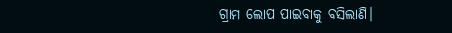ଗ୍ରାମ ଲୋପ ପାଇବାକୁ ବସିଲାଣି।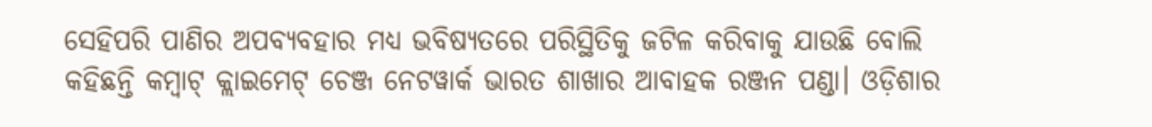ସେହିପରି ପାଣିର ଅପବ୍ୟବହାର ମଧ୍ୟ ଭବିଷ୍ୟତରେ ପରିସ୍ଥିତିକୁ ଜଟିଳ କରିବାକୁ ଯାଉଛି ବୋଲି କହିଛନ୍ତି କମ୍ବାଟ୍ କ୍ଲାଇମେଟ୍ ଚେଞ୍ଜ ନେଟୱାର୍କ ଭାରତ ଶାଖାର ଆବାହକ ରଞ୍ଜନ ପଣ୍ଡା। ଓଡ଼ିଶାର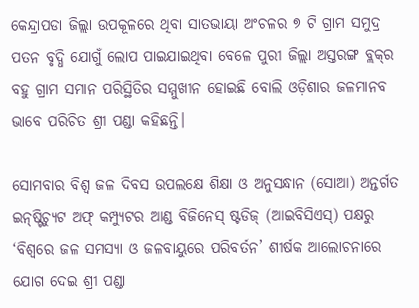କେନ୍ଦ୍ରାପଡା ଜିଲ୍ଲା ଉପକୂଳରେ ଥିବା ସାତଭାୟା ଅଂଚଳର ୭ ଟି ଗ୍ରାମ ସମୁଦ୍ର ପତନ ବୃଦ୍ଧି ଯୋଗୁଁ ଲୋପ ପାଇଯାଇଥିବା ବେଳେ ପୁରୀ ଜିଲ୍ଲା ଅସ୍ତରଙ୍ଗ ବ୍ଲକ୍‌ର ବହୁ ଗ୍ରାମ ସମାନ ପରିସ୍ଥିତିର ସମ୍ମୁଖୀନ ହୋଇଛି ବୋଲି ଓଡ଼ିଶାର ଜଳମାନବ ଭାବେ ପରିଚିତ ଶ୍ରୀ ପଣ୍ଡା କହିଛନ୍ତି।

ସୋମବାର ବିଶ୍ୱ ଜଳ ଦିବସ ଉପଲକ୍ଷେ ଶିକ୍ଷା ଓ ଅନୁସନ୍ଧାନ (ସୋଆ) ଅନ୍ତର୍ଗତ ଇନ୍‌ଷ୍ଟିଚ୍ୟୁଟ ଅଫ୍ କମ୍ପ୍ୟୁଟର ଆଣ୍ଡ ବିଜିନେସ୍ ଷ୍ଟଡିଜ୍ (ଆଇବିସିଏସ୍‌) ପକ୍ଷରୁ ‘ବିଶ୍ୱରେ ଜଳ ସମସ୍ୟା ଓ ଜଳବାୟୁରେ ପରିବର୍ତନ’ ଶୀର୍ଷକ ଆଲୋଚନାରେ ଯୋଗ ଦେଇ ଶ୍ରୀ ପଣ୍ଡା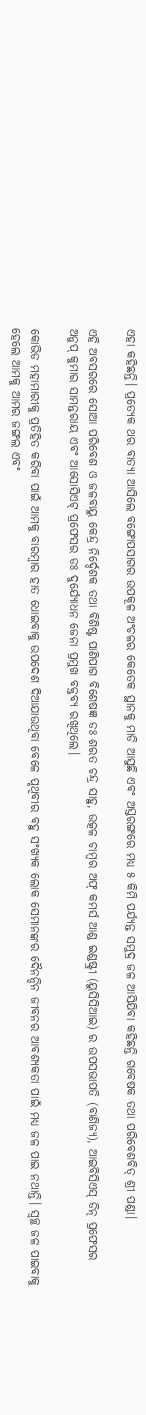ଏହା କହିଛନ୍ତି। ପ୍ରତ୍ୟେକ ଥର ବାତ୍ୟା ଆସିଲେ ବଙ୍ଗୋପସାଗର ଉପକୂଳ ଅଂଚଳର କେତେକ ସ୍ଥାନକୁ ମାଡି ଆସୁଛି ଏବଂ ଅସ୍ତରଙ୍ଗରେ ମଧ୍ୟ ୫ କିମି ପର୍ଯ୍ୟନ୍ତ ସମୁଦ୍ର ଜଳ ଆସିଯିବା କହିଛନ୍ତି ଗବେଷକ ତଥା ପରିବେଶବିତ୍ ଶ୍ରୀ ପଣ୍ଡା।

ଏହି ଅବସରରେ ସୋଆ ପରିବେଶ ଓ ଜଳବାୟୁ କେନ୍ଦ୍ର ନିର୍ଦ୍ଦେଶକ ତଥା ବିଶିଷ୍ଟ ପାଣିପାଗ ବିଶେଷଜ୍ଞ ଡଃ ଶରତ ଚନ୍ଦ୍ର ସାହୁ, ଉତ୍କଳ ଚାମ୍ବର ଅଫ୍ କମର୍ସ ଆଣ୍ଡ ଇଣ୍ଡଷ୍ଟ୍ରୀ (ୟୁସିସିଆଇ) ର ଉପସଭାପତି (ବାଣିଜ୍ୟ), ଆଇବିସିଏସ୍ ଡିନ୍ ପ୍ରଫେସର ଅନୁପ୍ କୁମାର ସାମନ୍ତରାୟ ଏବଂ ଆସୋସିଏଟ୍ ପ୍ରଫେସର ଡଃ ଦୁର୍ଯ୍ୟୋଧନ ଜେନା ପ୍ରମୁଖ ବକ୍ତବ୍ୟ ରଖିଥିଲେ।

କୋଭିଡ ମହାମାରୀକୁ ପ୍ରତିହିତ କରିବା ପାଇଁ ଆମକୁ ବାରମ୍ବାର ହାତ ଧୋଇବାକୁ ଉପଦେଶ ଦିଆଯାଉଥିବା ବେଳେ ପୃଥିବୀର ବହୁ ସଂଖ୍ୟକ ଲୋକ ସେମାନଙ୍କର ଦୈନନ୍ଦିନ ଜୀବନର ଆବଶ୍ୟକତା ପାଇଁ ମଧ୍ୟ ଜଳ ପାଇ ନଥାନ୍ତି। ସ୍ୱଚ୍ଛ ଜଳ ପାଇବାକୁ ହେଲେ ଆମକୁ ଆମର ଜଙ୍ଗଲ ଏବଂ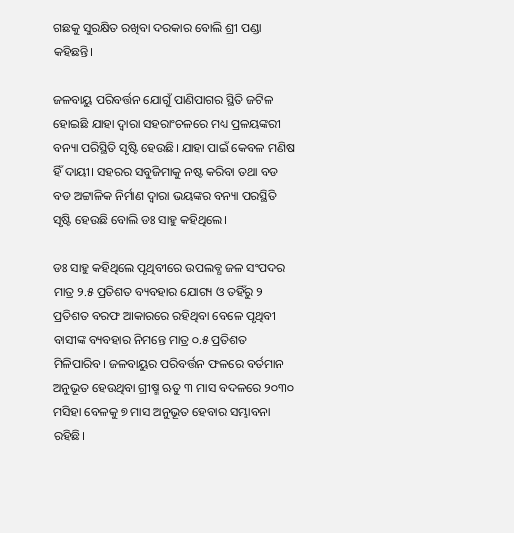ଗଛକୁ ସୁରକ୍ଷିତ ରଖିବା ଦରକାର ବୋଲି ଶ୍ରୀ ପଣ୍ଡା କହିଛନ୍ତି।

ଜଳବାୟୁ ପରିବର୍ତ୍ତନ ଯୋଗୁଁ ପାଣିପାଗର ସ୍ଥିତି ଜଟିଳ ହୋଇଛି ଯାହା ଦ୍ୱାରା ସହରାଂଚଳରେ ମଧ୍ୟ ପ୍ରଳୟଙ୍କରୀ ବନ୍ୟା ପରିସ୍ଥିତି ସୃଷ୍ଟି ହେଉଛି। ଯାହା ପାଇଁ କେବଳ ମଣିଷ ହିଁ ଦାୟୀ। ସହରର ସବୁଜିମାକୁ ନଷ୍ଟ କରିବା ତଥା ବଡ ବଡ ଅଟ୍ଟାଳିକ ନିର୍ମାଣ ଦ୍ୱାରା ଭୟଙ୍କର ବନ୍ୟା ପରସ୍ଥିତି ସୃଷ୍ଟି ହେଉଛି ବୋଲି ଡଃ ସାହୁ କହିଥିଲେ।

ଡଃ ସାହୁ କହିଥିଲେ ପୃଥିବୀରେ ଉପଲବ୍ଧ ଜଳ ସଂପଦର ମାତ୍ର ୨.୫ ପ୍ରତିଶତ ବ୍ୟବହାର ଯୋଗ୍ୟ ଓ ତହିଁରୁ ୨ ପ୍ରତିଶତ ବରଫ ଆକାରରେ ରହିଥିବା ବେଳେ ପୃଥିବୀ ବାସୀଙ୍କ ବ୍ୟବହାର ନିମନ୍ତେ ମାତ୍ର ୦.୫ ପ୍ରତିଶତ ମିଳିପାରିବ। ଜଳବାୟୁର ପରିବର୍ତ୍ତନ ଫଳରେ ବର୍ତମାନ ଅନୁଭୂତ ହେଉଥିବା ଗ୍ରୀଷ୍ମ ଋତୁ ୩ ମାସ ବଦଳରେ ୨୦୩୦ ମସିହା ବେଳକୁ ୭ ମାସ ଅନୁଭୂତ ହେବାର ସମ୍ଭାବନା ରହିଛି।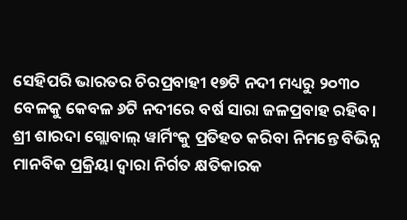ସେହିପରି ଭାରତର ଚିରପ୍ରବାହୀ ୧୭ଟି ନଦୀ ମଧ୍ୟରୁ ୨୦୩୦ ବେଳକୁ କେବଳ ୬ଟି ନଦୀରେ ବର୍ଷ ସାରା ଜଳପ୍ରବାହ ରହିବ। ଶ୍ରୀ ଶାରଦା ଗ୍ଲୋବାଲ୍ ୱାର୍ମିଂକୁ ପ୍ରତିହତ କରିବା ନିମନ୍ତେ ବିଭିନ୍ନ ମାନବିକ ପ୍ରକ୍ରିୟା ଦ୍ୱାରା ନିର୍ଗତ କ୍ଷତିକାରକ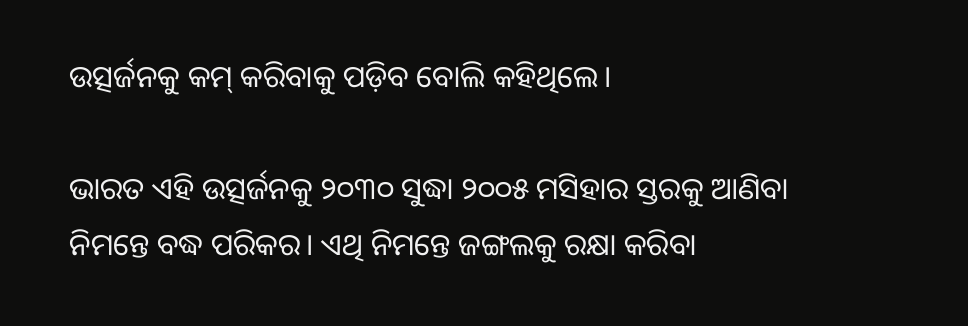ଉତ୍ସର୍ଜନକୁ କମ୍ କରିବାକୁ ପଡ଼ିବ ବୋଲି କହିଥିଲେ।

ଭାରତ ଏହି ଉତ୍ସର୍ଜନକୁ ୨୦୩୦ ସୁଦ୍ଧା ୨୦୦୫ ମସିହାର ସ୍ତରକୁ ଆଣିବା ନିମନ୍ତେ ବଦ୍ଧ ପରିକର। ଏଥି ନିମନ୍ତେ ଜଙ୍ଗଲକୁ ରକ୍ଷା କରିବା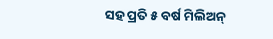ସହ ପ୍ରତି ୫ ବର୍ଷ ମିଲିଅନ୍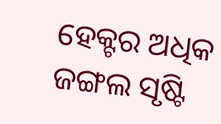ହେକ୍ଟର ଅଧିକ ଜଙ୍ଗଲ ସୃଷ୍ଟି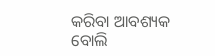କରିବା ଆବଶ୍ୟକ ବୋଲି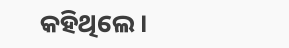କହିଥିଲେ।